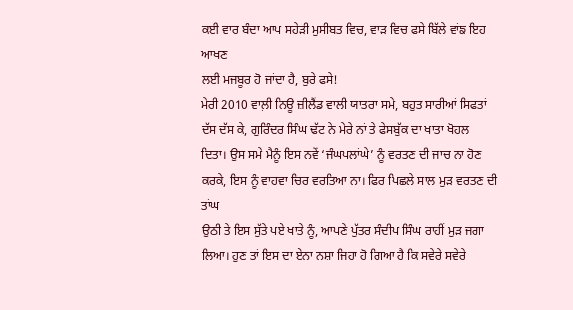ਕਈ ਵਾਰ ਬੰਦਾ ਆਪ ਸਹੇੜੀ ਮੁਸੀਬਤ ਵਿਚ, ਵਾੜ ਵਿਚ ਫਸੇ ਬਿੱਲੇ ਵਾਂਙ ਇਹ ਆਖਣ
ਲਈ ਮਜਬੂਰ ਹੋ ਜਾਂਦਾ ਹੈ, ਬੁਰੇ ਫਸੇ!
ਮੇਰੀ 2010 ਵਾਲ਼ੀ ਨਿਊ ਜ਼ੀਲੈਂਡ ਵਾਲੀ ਯਾਤਰਾ ਸਮੇ, ਬਹੁਤ ਸਾਰੀਆਂ ਸਿਫਤਾਂ
ਦੱਸ ਦੱਸ ਕੇ, ਗੁਰਿੰਦਰ ਸਿੰਘ ਢੱਟ ਨੇ ਮੇਰੇ ਨਾਂ ਤੇ ਫੇਸਬੁੱਕ ਦਾ ਖਾਤਾ ਖੋਹਲ
ਦਿਤਾ। ਉਸ ਸਮੇ ਮੈਨੂੰ ਇਸ ਨਵੇਂ ‘ਜੰਘਪਲਾਂਘੇ’ ਨੂੰ ਵਰਤਣ ਦੀ ਜਾਚ ਨਾ ਹੋਣ
ਕਰਕੇ, ਇਸ ਨੂੰ ਵਾਹਵਾ ਚਿਰ ਵਰਤਿਆ ਨਾ। ਫਿਰ ਪਿਛਲੇ ਸਾਲ ਮੁੜ ਵਰਤਣ ਦੀ ਤਾਂਘ
ਉਠੀ ਤੇ ਇਸ ਸੁੱਤੇ ਪਏ ਖਾਤੇ ਨੂੰ, ਆਪਣੇ ਪੁੱਤਰ ਸੰਦੀਪ ਸਿੰਘ ਰਾਹੀਂ ਮੁੜ ਜਗਾ
ਲਿਆ। ਹੁਣ ਤਾਂ ਇਸ ਦਾ ਏਨਾ ਨਸ਼ਾ ਜਿਹਾ ਹੋ ਗਿਆ ਹੈ ਕਿ ਸਵੇਰੇ ਸਵੇਰੇ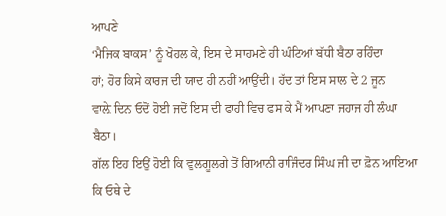ਆਪਣੇ
‘ਮੈਜਿਕ ਬਾਕਸ’ ਨੂੰ ਖੋਹਲ ਕੇ, ਇਸ ਦੇ ਸਾਹਮਣੇ ਹੀ ਘੰਟਿਆਂ ਬੱਧੀ ਬੈਠਾ ਰਹਿੰਦਾ
ਹਾਂ; ਹੋਰ ਕਿਸੇ ਕਾਰਜ ਦੀ ਯਾਦ ਹੀ ਨਹੀਂ ਆਉਂਦੀ। ਹੱਦ ਤਾਂ ਇਸ ਸਾਲ ਦੇ 2 ਜੂਨ
ਵਾਲ਼ੇ ਦਿਨ ਓਦੋਂ ਹੋਈ ਜਦੋਂ ਇਸ ਦੀ ਫਾਹੀ ਵਿਚ ਫਸ ਕੇ ਮੈਂ ਆਪਣਾ ਜਹਾਜ ਹੀ ਲੰਘਾ
ਬੈਠਾ।
ਗੱਲ ਇਹ ਇਉਂ ਹੋਈ ਕਿ ਵੁਲਗੂਲਗੇ ਤੋਂ ਗਿਆਨੀ ਰਾਜਿੰਦਰ ਸਿੰਘ ਜੀ ਦਾ ਫ਼ੋਨ ਆਇਆ
ਕਿ ਓਥੇ ਦੇ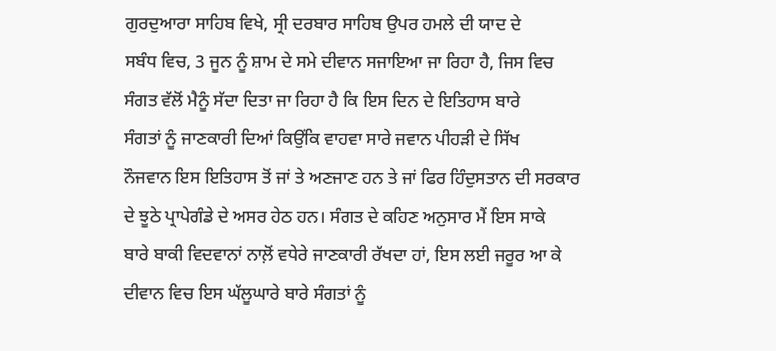ਗੁਰਦੁਆਰਾ ਸਾਹਿਬ ਵਿਖੇ, ਸ੍ਰੀ ਦਰਬਾਰ ਸਾਹਿਬ ਉਪਰ ਹਮਲੇ ਦੀ ਯਾਦ ਦੇ
ਸਬੰਧ ਵਿਚ, 3 ਜੂਨ ਨੂੰ ਸ਼ਾਮ ਦੇ ਸਮੇ ਦੀਵਾਨ ਸਜਾਇਆ ਜਾ ਰਿਹਾ ਹੈ, ਜਿਸ ਵਿਚ
ਸੰਗਤ ਵੱਲੋਂ ਮੈਨੂੰ ਸੱਦਾ ਦਿਤਾ ਜਾ ਰਿਹਾ ਹੈ ਕਿ ਇਸ ਦਿਨ ਦੇ ਇਤਿਹਾਸ ਬਾਰੇ
ਸੰਗਤਾਂ ਨੂੰ ਜਾਣਕਾਰੀ ਦਿਆਂ ਕਿਉਂਕਿ ਵਾਹਵਾ ਸਾਰੇ ਜਵਾਨ ਪੀਹੜੀ ਦੇ ਸਿੱਖ
ਨੌਜਵਾਨ ਇਸ ਇਤਿਹਾਸ ਤੋਂ ਜਾਂ ਤੇ ਅਣਜਾਣ ਹਨ ਤੇ ਜਾਂ ਫਿਰ ਹਿੰਦੁਸਤਾਨ ਦੀ ਸਰਕਾਰ
ਦੇ ਝੂਠੇ ਪ੍ਰਾਪੇਗੰਡੇ ਦੇ ਅਸਰ ਹੇਠ ਹਨ। ਸੰਗਤ ਦੇ ਕਹਿਣ ਅਨੁਸਾਰ ਮੈਂ ਇਸ ਸਾਕੇ
ਬਾਰੇ ਬਾਕੀ ਵਿਦਵਾਨਾਂ ਨਾਲ਼ੋਂ ਵਧੇਰੇ ਜਾਣਕਾਰੀ ਰੱਖਦਾ ਹਾਂ, ਇਸ ਲਈ ਜਰੂਰ ਆ ਕੇ
ਦੀਵਾਨ ਵਿਚ ਇਸ ਘੱਲੂਘਾਰੇ ਬਾਰੇ ਸੰਗਤਾਂ ਨੂੰ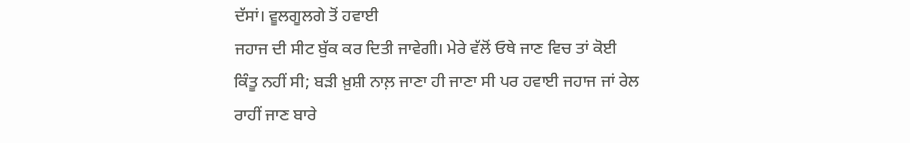ਦੱਸਾਂ। ਵੂਲਗੂਲਗੇ ਤੋਂ ਹਵਾਈ
ਜਹਾਜ ਦੀ ਸੀਟ ਬੁੱਕ ਕਰ ਦਿਤੀ ਜਾਵੇਗੀ। ਮੇਰੇ ਵੱਲੋਂ ਓਥੇ ਜਾਣ ਵਿਚ ਤਾਂ ਕੋਈ
ਕਿੰਤੂ ਨਹੀਂ ਸੀ; ਬੜੀ ਖ਼ੁਸ਼ੀ ਨਾਲ਼ ਜਾਣਾ ਹੀ ਜਾਣਾ ਸੀ ਪਰ ਹਵਾਈ ਜਹਾਜ ਜਾਂ ਰੇਲ
ਰਾਹੀਂ ਜਾਣ ਬਾਰੇ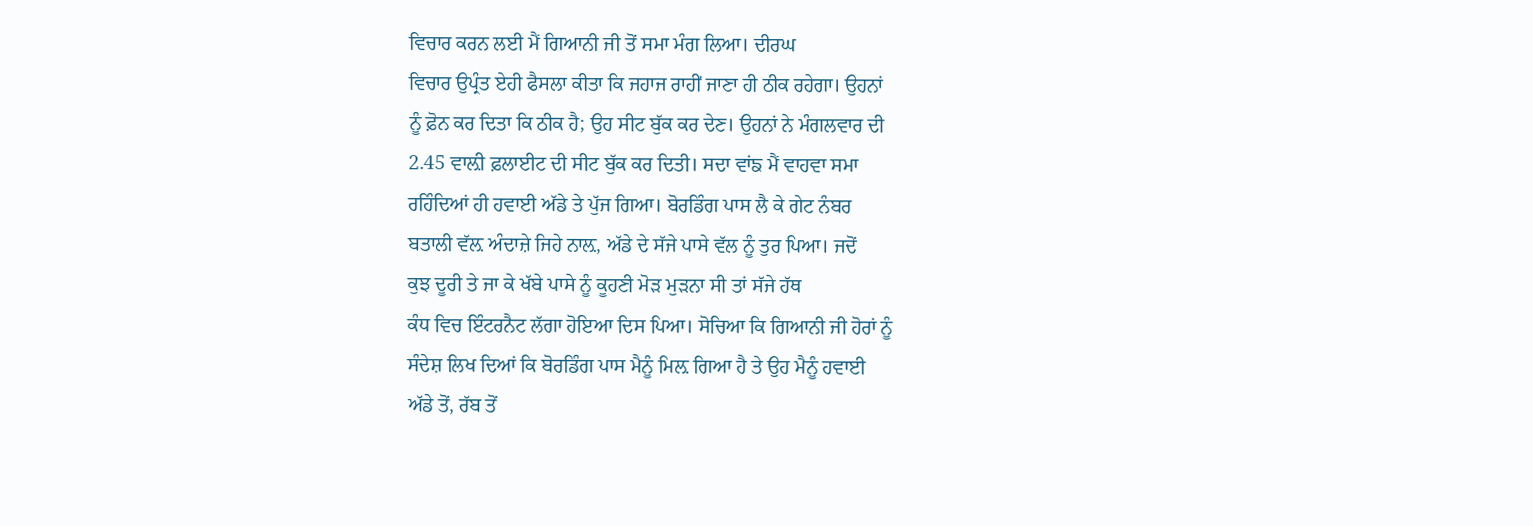ਵਿਚਾਰ ਕਰਨ ਲਈ ਮੈਂ ਗਿਆਨੀ ਜੀ ਤੋਂ ਸਮਾ ਮੰਗ ਲਿਆ। ਦੀਰਘ
ਵਿਚਾਰ ਉਪ੍ਰੰਤ ਏਹੀ ਫੈਸਲਾ ਕੀਤਾ ਕਿ ਜਹਾਜ ਰਾਹੀਂ ਜਾਣਾ ਹੀ ਠੀਕ ਰਹੇਗਾ। ਉਹਨਾਂ
ਨੂੰ ਫ਼ੋਨ ਕਰ ਦਿਤਾ ਕਿ ਠੀਕ ਹੈ; ਉਹ ਸੀਟ ਬੁੱਕ ਕਰ ਦੇਣ। ਉਹਨਾਂ ਨੇ ਮੰਗਲਵਾਰ ਦੀ
2.45 ਵਾਲ਼ੀ ਫ਼ਲਾਈਟ ਦੀ ਸੀਟ ਬੁੱਕ ਕਰ ਦਿਤੀ। ਸਦਾ ਵਾਂਙ ਮੈਂ ਵਾਹਵਾ ਸਮਾ
ਰਹਿੰਦਿਆਂ ਹੀ ਹਵਾਈ ਅੱਡੇ ਤੇ ਪੁੱਜ ਗਿਆ। ਬੋਰਡਿੰਗ ਪਾਸ ਲੈ ਕੇ ਗੇਟ ਨੰਬਰ
ਬਤਾਲੀ ਵੱਲ਼ ਅੰਦਾਜ਼ੇ ਜਿਹੇ ਨਾਲ਼, ਅੱਡੇ ਦੇ ਸੱਜੇ ਪਾਸੇ ਵੱਲ ਨੂੰ ਤੁਰ ਪਿਆ। ਜਦੋਂ
ਕੁਝ ਦੂਰੀ ਤੇ ਜਾ ਕੇ ਖੱਬੇ ਪਾਸੇ ਨੂੰ ਕੂਹਣੀ ਮੋੜ ਮੁੜਨਾ ਸੀ ਤਾਂ ਸੱਜੇ ਹੱਥ
ਕੰਧ ਵਿਚ ਇੰਟਰਨੈਟ ਲੱਗਾ ਹੋਇਆ ਦਿਸ ਪਿਆ। ਸੋਚਿਆ ਕਿ ਗਿਆਨੀ ਜੀ ਹੋਰਾਂ ਨੂੰ
ਸੰਦੇਸ਼ ਲਿਖ ਦਿਆਂ ਕਿ ਬੋਰਡਿੰਗ ਪਾਸ ਮੈਨੂੰ ਮਿਲ਼ ਗਿਆ ਹੈ ਤੇ ਉਹ ਮੈਨੂੰ ਹਵਾਈ
ਅੱਡੇ ਤੋਂ, ਰੱਬ ਤੋਂ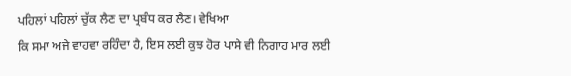ਪਹਿਲਾਂ ਪਹਿਲਾਂ ਚੁੱਕ ਲੈਣ ਦਾ ਪ੍ਰਬੰਧ ਕਰ ਲੈਣ। ਵੇਖਿਆ
ਕਿ ਸਮਾ ਅਜੇ ਵਾਹਵਾ ਰਹਿੰਦਾ ਹੈ, ਇਸ ਲਈ ਕੁਝ ਹੋਰ ਪਾਸੇ ਵੀ ਨਿਗਾਹ ਮਾਰ ਲਈ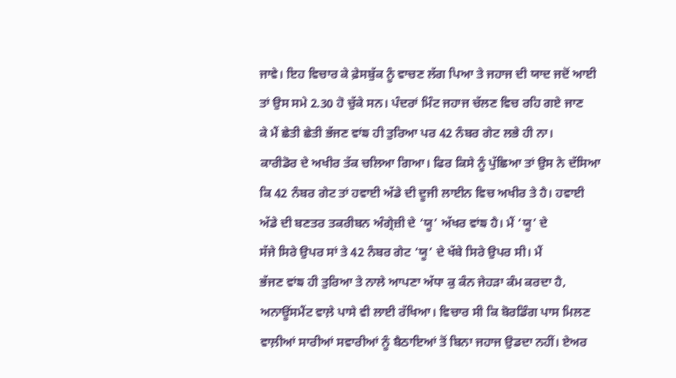ਜਾਵੇ। ਇਹ ਵਿਚਾਰ ਕੇ ਫ਼ੇਸਬੁੱਕ ਨੂੰ ਵਾਚਣ ਲੱਗ ਪਿਆ ਤੇ ਜਹਾਜ ਦੀ ਯਾਦ ਜਦੋਂ ਆਈ
ਤਾਂ ਉਸ ਸਮੇ 2.30 ਹੋ ਚੁੱਕੇ ਸਨ। ਪੰਦਰਾਂ ਮਿੰਟ ਜਹਾਜ ਚੱਲਣ ਵਿਚ ਰਹਿ ਗਏ ਜਾਣ
ਕੇ ਮੈਂ ਛੇਤੀ ਛੇਤੀ ਭੱਜਣ ਵਾਂਙ ਹੀ ਤੁਰਿਆ ਪਰ 42 ਨੰਬਰ ਗੇਟ ਲਭੇ ਹੀ ਨਾ।
ਕਾਰੀਡੋਰ ਦੇ ਅਖੀਰ ਤੱਕ ਚਲਿਆ ਗਿਆ। ਫਿਰ ਕਿਸੇ ਨੂੰ ਪੁੱਛਿਆ ਤਾਂ ਉਸ ਨੇ ਦੱਸਿਆ
ਕਿ 42 ਨੰਬਰ ਗੇਟ ਤਾਂ ਹਵਾਈ ਅੱਡੇ ਦੀ ਦੂਜੀ ਲਾਈਨ ਵਿਚ ਅਖੀਰ ਤੇ ਹੈ। ਹਵਾਈ
ਅੱਡੇ ਦੀ ਬਣਤਰ ਤਕਰੀਬਨ ਅੰਗ੍ਰੇਜ਼ੀ ਦੇ ‘ਯੂ’ ਅੱਖਰ ਵਾਂਙ ਹੈ। ਮੈਂ ‘ਯੂ’ ਦੇ
ਸੱਜੇ ਸਿਰੇ ਉਪਰ ਸਾਂ ਤੇ 42 ਨੰਬਰ ਗੇਟ ‘ਯੂ’ ਦੇ ਖੱਬੇ ਸਿਰੇ ਉਪਰ ਸੀ। ਮੈਂ
ਭੱਜਣ ਵਾਂਙ ਹੀ ਤੁਰਿਆ ਤੇ ਨਾਲੇ ਆਪਣਾ ਅੱਧਾ ਕੁ ਕੰਨ ਜੇਹੜਾ ਕੰਮ ਕਰਦਾ ਹੈ,
ਅਨਾਊਂਸਮੈਂਟ ਵਾਲ਼ੇ ਪਾਸੇ ਵੀ ਲਾਈ ਰੱਖਿਆ। ਵਿਚਾਰ ਸੀ ਕਿ ਬੋਰਡਿੰਗ ਪਾਸ ਮਿਲਣ
ਵਾਲ਼ੀਆਂ ਸਾਰੀਆਂ ਸਵਾਰੀਆਂ ਨੂੰ ਬੈਠਾਇਆਂ ਤੋਂ ਬਿਨਾ ਜਹਾਜ ਉਡਦਾ ਨਹੀਂ। ਏਅਰ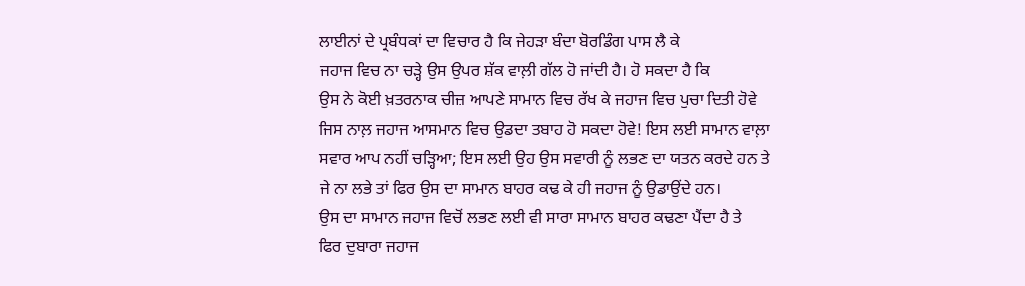ਲਾਈਨਾਂ ਦੇ ਪ੍ਰਬੰਧਕਾਂ ਦਾ ਵਿਚਾਰ ਹੈ ਕਿ ਜੇਹੜਾ ਬੰਦਾ ਬੋਰਡਿੰਗ ਪਾਸ ਲੈ ਕੇ
ਜਹਾਜ ਵਿਚ ਨਾ ਚੜ੍ਹੇ ਉਸ ਉਪਰ ਸ਼ੱਕ ਵਾਲ਼ੀ ਗੱਲ ਹੋ ਜਾਂਦੀ ਹੈ। ਹੋ ਸਕਦਾ ਹੈ ਕਿ
ਉਸ ਨੇ ਕੋਈ ਖ਼ਤਰਨਾਕ ਚੀਜ਼ ਆਪਣੇ ਸਾਮਾਨ ਵਿਚ ਰੱਖ ਕੇ ਜਹਾਜ ਵਿਚ ਪੁਚਾ ਦਿਤੀ ਹੋਵੇ
ਜਿਸ ਨਾਲ਼ ਜਹਾਜ ਆਸਮਾਨ ਵਿਚ ਉਡਦਾ ਤਬਾਹ ਹੋ ਸਕਦਾ ਹੋਵੇ! ਇਸ ਲਈ ਸਾਮਾਨ ਵਾਲ਼ਾ
ਸਵਾਰ ਆਪ ਨਹੀਂ ਚੜ੍ਹਿਆ; ਇਸ ਲਈ ਉਹ ਉਸ ਸਵਾਰੀ ਨੂੰ ਲਭਣ ਦਾ ਯਤਨ ਕਰਦੇ ਹਨ ਤੇ
ਜੇ ਨਾ ਲਭੇ ਤਾਂ ਫਿਰ ਉਸ ਦਾ ਸਾਮਾਨ ਬਾਹਰ ਕਢ ਕੇ ਹੀ ਜਹਾਜ ਨੂੰ ਉਡਾਉਂਦੇ ਹਨ।
ਉਸ ਦਾ ਸਾਮਾਨ ਜਹਾਜ ਵਿਚੋਂ ਲਭਣ ਲਈ ਵੀ ਸਾਰਾ ਸਾਮਾਨ ਬਾਹਰ ਕਢਣਾ ਪੈਂਦਾ ਹੈ ਤੇ
ਫਿਰ ਦੁਬਾਰਾ ਜਹਾਜ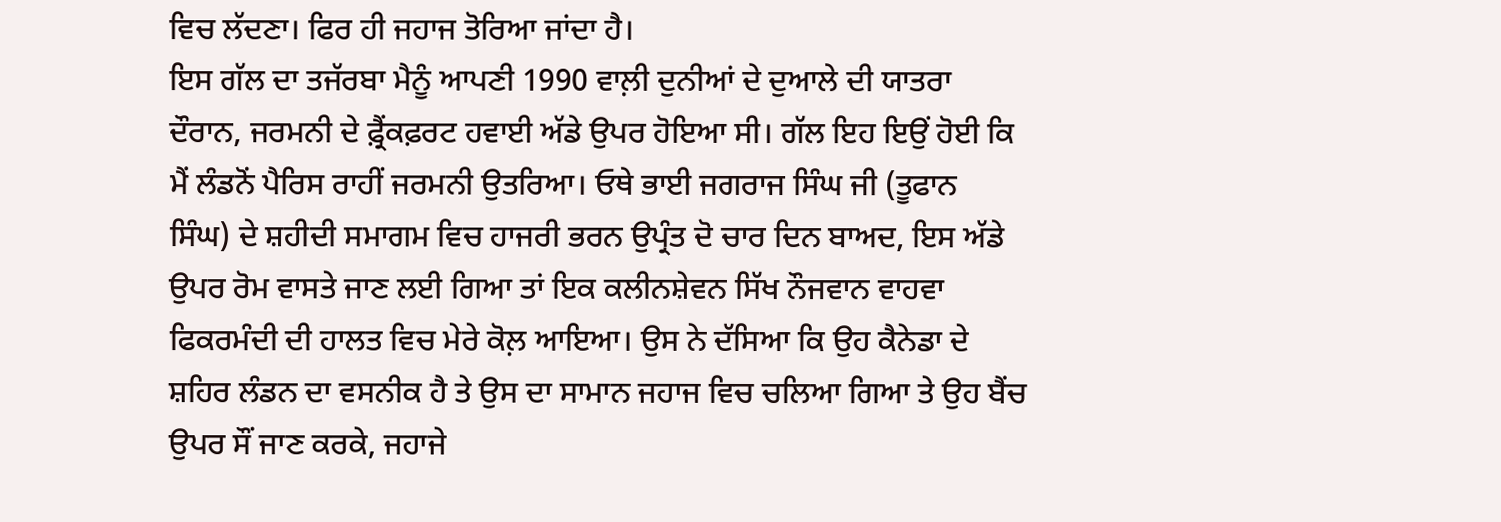ਵਿਚ ਲੱਦਣਾ। ਫਿਰ ਹੀ ਜਹਾਜ ਤੋਰਿਆ ਜਾਂਦਾ ਹੈ।
ਇਸ ਗੱਲ ਦਾ ਤਜੱਰਬਾ ਮੈਨੂੰ ਆਪਣੀ 1990 ਵਾਲ਼ੀ ਦੁਨੀਆਂ ਦੇ ਦੁਆਲੇ ਦੀ ਯਾਤਰਾ
ਦੌਰਾਨ, ਜਰਮਨੀ ਦੇ ਫ਼੍ਰੈਂਕਫ਼ਰਟ ਹਵਾਈ ਅੱਡੇ ਉਪਰ ਹੋਇਆ ਸੀ। ਗੱਲ ਇਹ ਇਉਂ ਹੋਈ ਕਿ
ਮੈਂ ਲੰਡਨੋਂ ਪੈਰਿਸ ਰਾਹੀਂ ਜਰਮਨੀ ਉਤਰਿਆ। ਓਥੇ ਭਾਈ ਜਗਰਾਜ ਸਿੰਘ ਜੀ (ਤੂਫਾਨ
ਸਿੰਘ) ਦੇ ਸ਼ਹੀਦੀ ਸਮਾਗਮ ਵਿਚ ਹਾਜਰੀ ਭਰਨ ਉਪ੍ਰੰਤ ਦੋ ਚਾਰ ਦਿਨ ਬਾਅਦ, ਇਸ ਅੱਡੇ
ਉਪਰ ਰੋਮ ਵਾਸਤੇ ਜਾਣ ਲਈ ਗਿਆ ਤਾਂ ਇਕ ਕਲੀਨਸ਼ੇਵਨ ਸਿੱਖ ਨੌਜਵਾਨ ਵਾਹਵਾ
ਫਿਕਰਮੰਦੀ ਦੀ ਹਾਲਤ ਵਿਚ ਮੇਰੇ ਕੋਲ਼ ਆਇਆ। ਉਸ ਨੇ ਦੱਸਿਆ ਕਿ ਉਹ ਕੈਨੇਡਾ ਦੇ
ਸ਼ਹਿਰ ਲੰਡਨ ਦਾ ਵਸਨੀਕ ਹੈ ਤੇ ਉਸ ਦਾ ਸਾਮਾਨ ਜਹਾਜ ਵਿਚ ਚਲਿਆ ਗਿਆ ਤੇ ਉਹ ਬੈਂਚ
ਉਪਰ ਸੌਂ ਜਾਣ ਕਰਕੇ, ਜਹਾਜੇ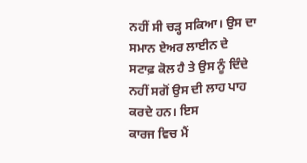ਨਹੀਂ ਸੀ ਚੜ੍ਹ ਸਕਿਆ। ਉਸ ਦਾ ਸਮਾਨ ਏਅਰ ਲਾਈਨ ਦੇ
ਸਟਾਫ਼ ਕੋਲ ਹੈ ਤੇ ਉਸ ਨੂੰ ਦਿੰਦੇ ਨਹੀਂ ਸਗੋਂ ਉਸ ਦੀ ਲਾਹ ਪਾਹ ਕਰਦੇ ਹਨ। ਇਸ
ਕਾਰਜ ਵਿਚ ਮੈਂ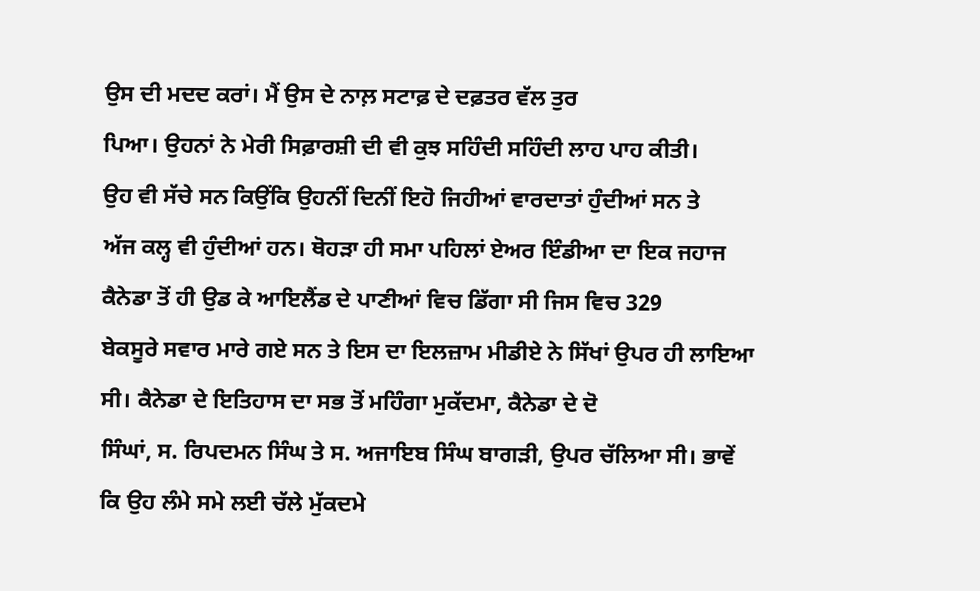ਉਸ ਦੀ ਮਦਦ ਕਰਾਂ। ਮੈਂ ਉਸ ਦੇ ਨਾਲ਼ ਸਟਾਫ਼ ਦੇ ਦਫ਼ਤਰ ਵੱਲ ਤੁਰ
ਪਿਆ। ਉਹਨਾਂ ਨੇ ਮੇਰੀ ਸਿਫ਼ਾਰਸ਼ੀ ਦੀ ਵੀ ਕੁਝ ਸਹਿੰਦੀ ਸਹਿੰਦੀ ਲਾਹ ਪਾਹ ਕੀਤੀ।
ਉਹ ਵੀ ਸੱਚੇ ਸਨ ਕਿਉਂਕਿ ਉਹਨੀਂ ਦਿਨੀਂ ਇਹੋ ਜਿਹੀਆਂ ਵਾਰਦਾਤਾਂ ਹੁੰਦੀਆਂ ਸਨ ਤੇ
ਅੱਜ ਕਲ੍ਹ ਵੀ ਹੁੰਦੀਆਂ ਹਨ। ਥੋਹੜਾ ਹੀ ਸਮਾ ਪਹਿਲਾਂ ਏਅਰ ਇੰਡੀਆ ਦਾ ਇਕ ਜਹਾਜ
ਕੈਨੇਡਾ ਤੋਂ ਹੀ ਉਡ ਕੇ ਆਇਲੈਂਡ ਦੇ ਪਾਣੀਆਂ ਵਿਚ ਡਿੱਗਾ ਸੀ ਜਿਸ ਵਿਚ 329
ਬੇਕਸੂਰੇ ਸਵਾਰ ਮਾਰੇ ਗਏ ਸਨ ਤੇ ਇਸ ਦਾ ਇਲਜ਼ਾਮ ਮੀਡੀਏ ਨੇ ਸਿੱਖਾਂ ਉਪਰ ਹੀ ਲਾਇਆ
ਸੀ। ਕੈਨੇਡਾ ਦੇ ਇਤਿਹਾਸ ਦਾ ਸਭ ਤੋਂ ਮਹਿੰਗਾ ਮੁਕੱਦਮਾ, ਕੈਨੇਡਾ ਦੇ ਦੋ
ਸਿੰਘਾਂ, ਸ. ਰਿਪਦਮਨ ਸਿੰਘ ਤੇ ਸ. ਅਜਾਇਬ ਸਿੰਘ ਬਾਗੜੀ, ਉਪਰ ਚੱਲਿਆ ਸੀ। ਭਾਵੇਂ
ਕਿ ਉਹ ਲੰਮੇ ਸਮੇ ਲਈ ਚੱਲੇ ਮੁੱਕਦਮੇ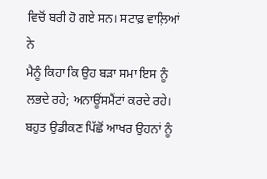ਵਿਚੋਂ ਬਰੀ ਹੋ ਗਏ ਸਨ। ਸਟਾਫ਼ ਵਾਲ਼ਿਆਂ ਨੇ
ਮੈਨੂੰ ਕਿਹਾ ਕਿ ਉਹ ਬੜਾ ਸਮਾ ਇਸ ਨੂੰ ਲਭਦੇ ਰਹੇ; ਅਨਾਊਂਸਮੈਂਟਾਂ ਕਰਦੇ ਰਹੇ।
ਬਹੁਤ ਉਡੀਕਣ ਪਿੱਛੋਂ ਆਖਰ ਉਹਨਾਂ ਨੂੰ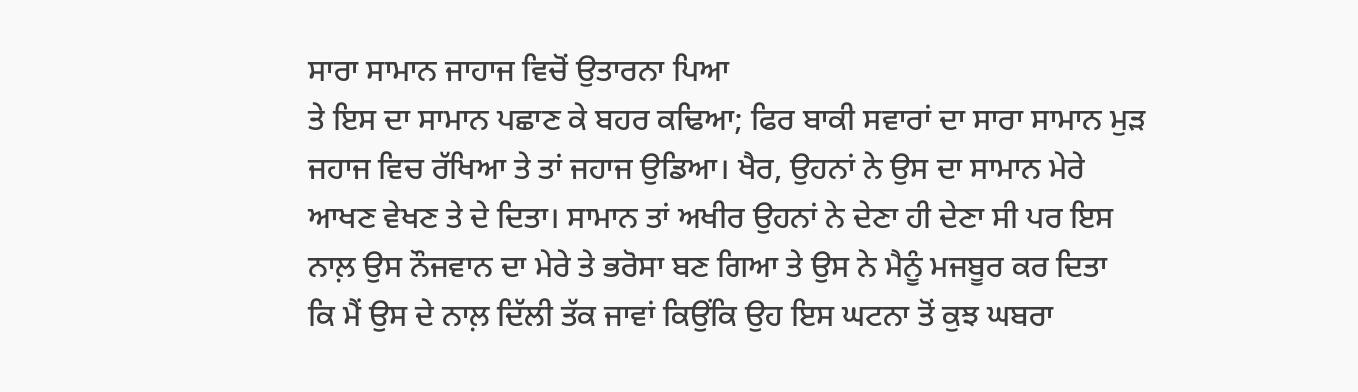ਸਾਰਾ ਸਾਮਾਨ ਜਾਹਾਜ ਵਿਚੋਂ ਉਤਾਰਨਾ ਪਿਆ
ਤੇ ਇਸ ਦਾ ਸਾਮਾਨ ਪਛਾਣ ਕੇ ਬਹਰ ਕਢਿਆ; ਫਿਰ ਬਾਕੀ ਸਵਾਰਾਂ ਦਾ ਸਾਰਾ ਸਾਮਾਨ ਮੁੜ
ਜਹਾਜ ਵਿਚ ਰੱਖਿਆ ਤੇ ਤਾਂ ਜਹਾਜ ਉਡਿਆ। ਖੈਰ, ਉਹਨਾਂ ਨੇ ਉਸ ਦਾ ਸਾਮਾਨ ਮੇਰੇ
ਆਖਣ ਵੇਖਣ ਤੇ ਦੇ ਦਿਤਾ। ਸਾਮਾਨ ਤਾਂ ਅਖੀਰ ਉਹਨਾਂ ਨੇ ਦੇਣਾ ਹੀ ਦੇਣਾ ਸੀ ਪਰ ਇਸ
ਨਾਲ਼ ਉਸ ਨੌਜਵਾਨ ਦਾ ਮੇਰੇ ਤੇ ਭਰੋਸਾ ਬਣ ਗਿਆ ਤੇ ਉਸ ਨੇ ਮੈਨੂੰ ਮਜਬੂਰ ਕਰ ਦਿਤਾ
ਕਿ ਮੈਂ ਉਸ ਦੇ ਨਾਲ਼ ਦਿੱਲੀ ਤੱਕ ਜਾਵਾਂ ਕਿਉਂਕਿ ਉਹ ਇਸ ਘਟਨਾ ਤੋਂ ਕੁਝ ਘਬਰਾ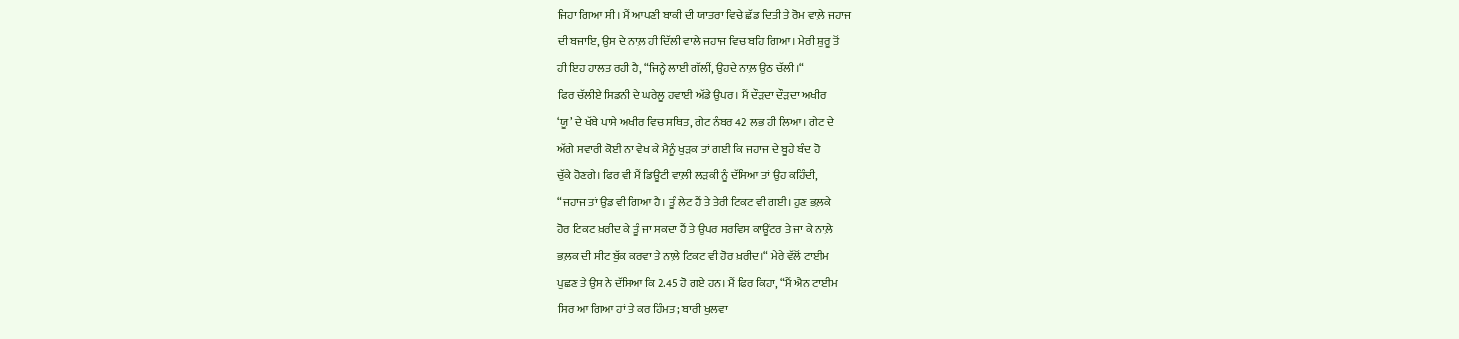ਜਿਹਾ ਗਿਆ ਸੀ। ਮੈਂ ਆਪਣੀ ਬਾਕੀ ਦੀ ਯਾਤਰਾ ਵਿਚੇ ਛੱਡ ਦਿਤੀ ਤੇ ਰੋਮ ਵਾਲ਼ੇ ਜਹਾਜ
ਦੀ ਬਜਾਇ, ਉਸ ਦੇ ਨਾਲ਼ ਹੀ ਦਿੱਲੀ ਵਾਲੇ ਜਹਾਜ ਵਿਚ ਬਹਿ ਗਿਆ। ਮੇਰੀ ਸ਼ੁਰੂ ਤੋਂ
ਹੀ ਇਹ ਹਾਲਤ ਰਹੀ ਹੈ, “ਜਿਨ੍ਹੇ ਲਾਈ ਗੱਲੀਂ, ਉਹਦੇ ਨਾਲ਼ ਉਠ ਚੱਲੀ।“
ਫਿਰ ਚੱਲੀਏ ਸਿਡਨੀ ਦੇ ਘਰੇਲੂ ਹਵਾਈ ਅੱਡੇ ਉਪਰ। ਮੈਂ ਦੌੜਦਾ ਦੌੜਦਾ ਅਖੀਰ
‘ਯੂ’ ਦੇ ਖੱਬੇ ਪਾਸੇ ਅਖੀਰ ਵਿਚ ਸਥਿਤ, ਗੇਟ ਨੰਬਰ 42 ਲਭ ਹੀ ਲਿਆ। ਗੇਟ ਦੇ
ਅੱਗੇ ਸਵਾਰੀ ਕੋਈ ਨਾ ਵੇਖ ਕੇ ਮੈਨੂੰ ਖੁੜਕ ਤਾਂ ਗਈ ਕਿ ਜਹਾਜ ਦੇ ਬੂਹੇ ਬੰਦ ਹੋ
ਚੁੱਕੇ ਹੋਣਗੇ। ਫਿਰ ਵੀ ਮੈਂ ਡਿਊਟੀ ਵਾਲ਼ੀ ਲੜਕੀ ਨੂੰ ਦੱਸਿਆ ਤਾਂ ਉਹ ਕਹਿੰਦੀ,
“ਜਹਾਜ ਤਾਂ ਉਡ ਵੀ ਗਿਆ ਹੈ। ਤੂੰ ਲੇਟ ਹੈਂ ਤੇ ਤੇਰੀ ਟਿਕਟ ਵੀ ਗਈ। ਹੁਣ ਭਲ਼ਕੇ
ਹੋਰ ਟਿਕਟ ਖ਼ਰੀਦ ਕੇ ਤੂੰ ਜਾ ਸਕਦਾ ਹੈਂ ਤੇ ਉਪਰ ਸਰਵਿਸ ਕਾਊਂਟਰ ਤੇ ਜਾ ਕੇ ਨਾਲ਼ੇ
ਭਲ਼ਕ ਦੀ ਸੀਟ ਬੁੱਕ ਕਰਵਾ ਤੇ ਨਾਲ਼ੇ ਟਿਕਟ ਵੀ ਹੋਰ ਖ਼ਰੀਦ।“ ਮੇਰੇ ਵੱਲੋਂ ਟਾਈਮ
ਪੁਛਣ ਤੇ ਉਸ ਨੇ ਦੱਸਿਆ ਕਿ 2.45 ਹੋ ਗਏ ਹਨ। ਮੈਂ ਫਿਰ ਕਿਹਾ, “ਮੈਂ ਐਨ ਟਾਈਮ
ਸਿਰ ਆ ਗਿਆ ਹਾਂ ਤੇ ਕਰ ਹਿੰਮਤ; ਬਾਰੀ ਖੁਲਵਾ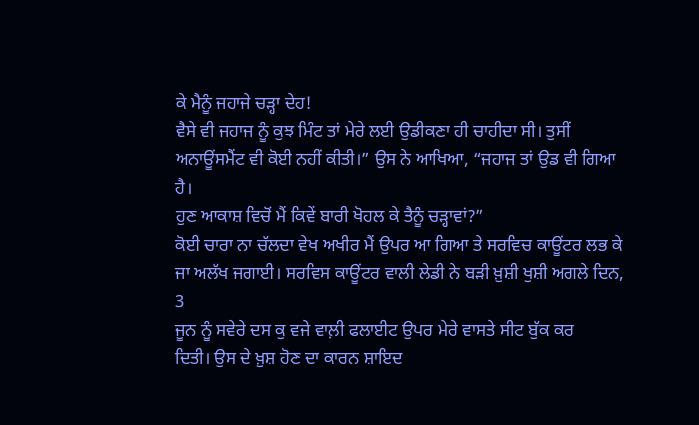ਕੇ ਮੈਨੂੰ ਜਹਾਜੇ ਚੜ੍ਹਾ ਦੇਹ!
ਵੈਸੇ ਵੀ ਜਹਾਜ ਨੂੰ ਕੁਝ ਮਿੰਟ ਤਾਂ ਮੇਰੇ ਲਈ ਉਡੀਕਣਾ ਹੀ ਚਾਹੀਦਾ ਸੀ। ਤੁਸੀਂ
ਅਨਾਊਂਸਮੈਂਟ ਵੀ ਕੋਈ ਨਹੀਂ ਕੀਤੀ।” ਉਸ ਨੇ ਆਖਿਆ, “ਜਹਾਜ ਤਾਂ ਉਡ ਵੀ ਗਿਆ ਹੈ।
ਹੁਣ ਆਕਾਸ਼ ਵਿਚੋਂ ਮੈਂ ਕਿਵੇਂ ਬਾਰੀ ਖੋਹਲ ਕੇ ਤੈਨੂੰ ਚੜ੍ਹਾਵਾਂ?”
ਕੋਈ ਚਾਰਾ ਨਾ ਚੱਲਦਾ ਵੇਖ ਅਖੀਰ ਮੈਂ ਉਪਰ ਆ ਗਿਆ ਤੇ ਸਰਵਿਚ ਕਾਊਂਟਰ ਲਭ ਕੇ
ਜਾ ਅਲੱਖ ਜਗਾਈ। ਸਰਵਿਸ ਕਾਊਂਟਰ ਵਾਲੀ ਲੇਡੀ ਨੇ ਬੜੀ ਖ਼ੁਸ਼ੀ ਖੁਸ਼ੀ ਅਗਲੇ ਦਿਨ, 3
ਜੂਨ ਨੂੰ ਸਵੇਰੇ ਦਸ ਕੁ ਵਜੇ ਵਾਲ਼ੀ ਫਲਾਈਟ ਉਪਰ ਮੇਰੇ ਵਾਸਤੇ ਸੀਟ ਬੁੱਕ ਕਰ
ਦਿਤੀ। ਉਸ ਦੇ ਖ਼ੁਸ਼ ਹੋਣ ਦਾ ਕਾਰਨ ਸ਼ਾਇਦ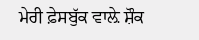ਮੇਰੀ ਫ਼ੇਸਬੁੱਕ ਵਾਲ਼ੇ ਸ਼ੌਕ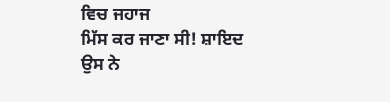ਵਿਚ ਜਹਾਜ
ਮਿੱਸ ਕਰ ਜਾਣਾ ਸੀ! ਸ਼ਾਇਦ ਉਸ ਨੇ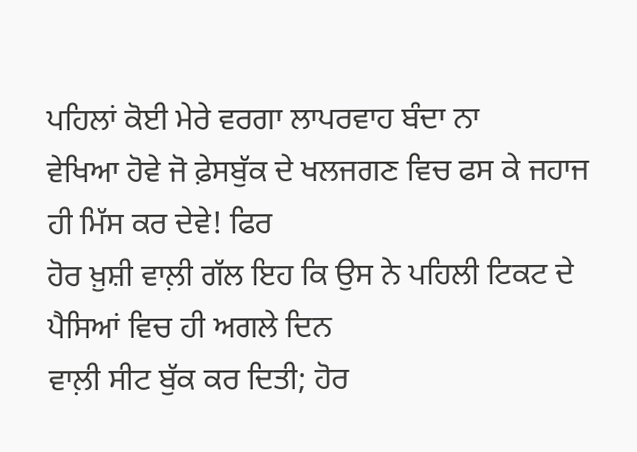ਪਹਿਲਾਂ ਕੋਈ ਮੇਰੇ ਵਰਗਾ ਲਾਪਰਵਾਹ ਬੰਦਾ ਨਾ
ਵੇਖਿਆ ਹੋਵੇ ਜੋ ਫ਼ੇਸਬੁੱਕ ਦੇ ਖਲਜਗਣ ਵਿਚ ਫਸ ਕੇ ਜਹਾਜ ਹੀ ਮਿੱਸ ਕਰ ਦੇਵੇ! ਫਿਰ
ਹੋਰ ਖ਼ੁਸ਼ੀ ਵਾਲ਼ੀ ਗੱਲ ਇਹ ਕਿ ਉਸ ਨੇ ਪਹਿਲੀ ਟਿਕਟ ਦੇ ਪੈਸਿਆਂ ਵਿਚ ਹੀ ਅਗਲੇ ਦਿਨ
ਵਾਲ਼ੀ ਸੀਟ ਬੁੱਕ ਕਰ ਦਿਤੀ; ਹੋਰ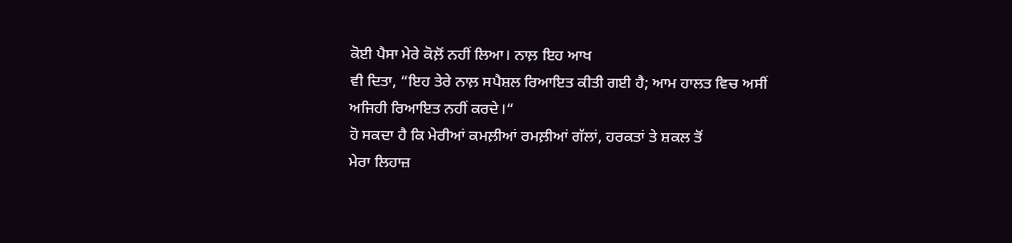ਕੋਈ ਪੈਸਾ ਮੇਰੇ ਕੋਲ਼ੋਂ ਨਹੀਂ ਲਿਆ। ਨਾਲ਼ ਇਹ ਆਖ
ਵੀ ਦਿਤਾ, “ਇਹ ਤੇਰੇ ਨਾਲ਼ ਸਪੈਸ਼ਲ ਰਿਆਇਤ ਕੀਤੀ ਗਈ ਹੈ; ਆਮ ਹਾਲਤ ਵਿਚ ਅਸੀਂ
ਅਜਿਹੀ ਰਿਆਇਤ ਨਹੀਂ ਕਰਦੇ।“
ਹੋ ਸਕਦਾ ਹੈ ਕਿ ਮੇਰੀਆਂ ਕਮਲ਼ੀਆਂ ਰਮਲ਼ੀਆਂ ਗੱਲਾਂ, ਹਰਕਤਾਂ ਤੇ ਸ਼ਕਲ ਤੋਂ
ਮੇਰਾ ਲਿਹਾਜ਼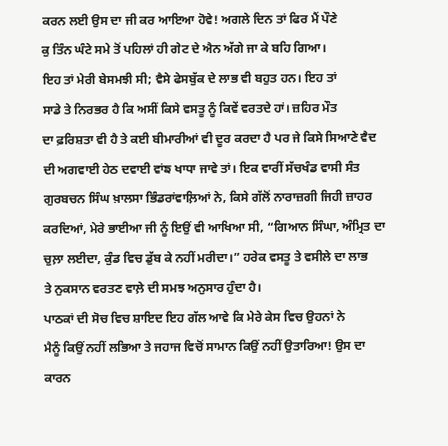ਕਰਨ ਲਈ ਉਸ ਦਾ ਜੀ ਕਰ ਆਇਆ ਹੋਵੇ! ਅਗਲੇ ਦਿਨ ਤਾਂ ਫਿਰ ਮੈਂ ਪੌਣੇ
ਕੁ ਤਿੰਨ ਘੰਟੇ ਸਮੇ ਤੋਂ ਪਹਿਲਾਂ ਹੀ ਗੇਟ ਦੇ ਐਨ ਅੱਗੇ ਜਾ ਕੇ ਬਹਿ ਗਿਆ।
ਇਹ ਤਾਂ ਮੇਰੀ ਬੇਸਮਝੀ ਸੀ; ਵੈਸੇ ਫੇਸਬੁੱਕ ਦੇ ਲਾਭ ਵੀ ਬਹੁਤ ਹਨ। ਇਹ ਤਾਂ
ਸਾਡੇ ਤੇ ਨਿਰਭਰ ਹੈ ਕਿ ਅਸੀਂ ਕਿਸੇ ਵਸਤੂ ਨੂੰ ਕਿਵੇਂ ਵਰਤਦੇ ਹਾਂ। ਜ਼ਹਿਰ ਮੌਤ
ਦਾ ਫ਼ਰਿਸ਼ਤਾ ਵੀ ਹੈ ਤੇ ਕਈ ਬੀਮਾਰੀਆਂ ਵੀ ਦੂਰ ਕਰਦਾ ਹੈ ਪਰ ਜੇ ਕਿਸੇ ਸਿਆਣੇ ਵੈਦ
ਦੀ ਅਗਵਾਈ ਹੇਠ ਦਵਾਈ ਵਾਂਙ ਖਾਧਾ ਜਾਵੇ ਤਾਂ। ਇਕ ਵਾਰੀਂ ਸੱਚਖੰਡ ਵਾਸੀ ਸੰਤ
ਗੁਰਬਚਨ ਸਿੰਘ ਖ਼ਾਲਸਾ ਭਿੰਡਰਾਂਵਾਲ਼ਿਆਂ ਨੇ, ਕਿਸੇ ਗੱਲੋਂ ਨਾਰਾਜ਼ਗੀ ਜਿਹੀ ਜ਼ਾਹਰ
ਕਰਦਿਆਂ, ਮੇਰੇ ਭਾਈਆ ਜੀ ਨੂੰ ਇਉਂ ਵੀ ਆਖਿਆ ਸੀ, “ਗਿਆਨ ਸਿੰਘਾ, ਅੰਮ੍ਰਿਤ ਦਾ
ਚੁਲ਼ਾ ਲਈਦਾ, ਕੁੰਡ ਵਿਚ ਡੁੱਬ ਕੇ ਨਹੀਂ ਮਰੀਦਾ।” ਹਰੇਕ ਵਸਤੂ ਤੇ ਵਸੀਲੇ ਦਾ ਲਾਭ
ਤੇ ਨੁਕਸਾਨ ਵਰਤਣ ਵਾਲ਼ੇ ਦੀ ਸਮਝ ਅਨੁਸਾਰ ਹੁੰਦਾ ਹੈ।
ਪਾਠਕਾਂ ਦੀ ਸੋਚ ਵਿਚ ਸ਼ਾਇਦ ਇਹ ਗੱਲ ਆਵੇ ਕਿ ਮੇਰੇ ਕੇਸ ਵਿਚ ਉਹਨਾਂ ਨੇ
ਮੈਨੂੰ ਕਿਉਂ ਨਹੀਂ ਲਭਿਆ ਤੇ ਜਹਾਜ ਵਿਚੋਂ ਸਾਮਾਨ ਕਿਉਂ ਨਹੀਂ ਉਤਾਰਿਆ! ਉਸ ਦਾ
ਕਾਰਨ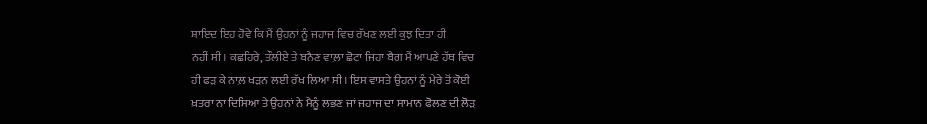ਸ਼ਾਇਦ ਇਹ ਹੋਵੇ ਕਿ ਮੈਂ ਉਹਨਾਂ ਨੂੰ ਜਹਾਜ ਵਿਚ ਰੱਖਣ ਲਈ ਕੁਝ ਦਿਤਾ ਹੀ
ਨਹੀਂ ਸੀ। ਕਛਹਿਰੇ, ਤੌਲੀਏ ਤੇ ਬਨੈਣ ਵਾਲ਼ਾ ਛੋਟਾ ਜਿਹਾ ਬੈਗ ਮੈਂ ਆਪਣੇ ਹੱਥ ਵਿਚ
ਹੀ ਫੜ ਕੇ ਨਾਲ਼ ਖੜਨ ਲਈ ਰੱਖ ਲਿਆ ਸੀ। ਇਸ ਵਾਸਤੇ ਉਹਨਾਂ ਨੂੰ ਮੇਰੇ ਤੋਂ ਕੋਈ
ਖ਼ਤਰਾ ਨਾ ਦਿਸਿਆ ਤੇ ਉਹਨਾਂ ਨੇ ਮੈਨੂੰ ਲਭਣ ਜਾਂ ਜਹਾਜ ਦਾ ਸਾਮਾਨ ਫੋਲਣ ਦੀ ਲੋੜ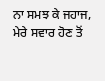ਨਾ ਸਮਝ ਕੇ ਜਹਾਜ, ਮੇਰੇ ਸਵਾਰ ਹੋਣ ਤੋਂ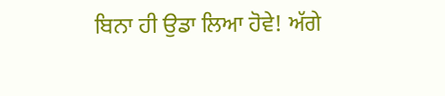ਬਿਨਾ ਹੀ ਉਡਾ ਲਿਆ ਹੋਵੇ! ਅੱਗੇ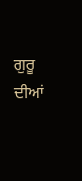ਗੁਰੂ
ਦੀਆਂ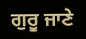ਗੁਰੂ ਜਾਣੇ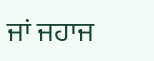ਜਾਂ ਜਹਾਜ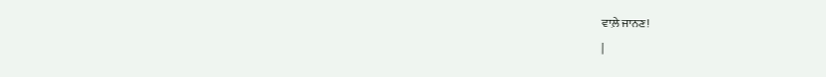ਵਾਲ਼ੇ ਜਾਨਣ!
|